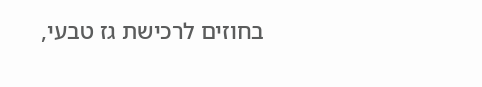בחוזים לרכישת גז טבעי,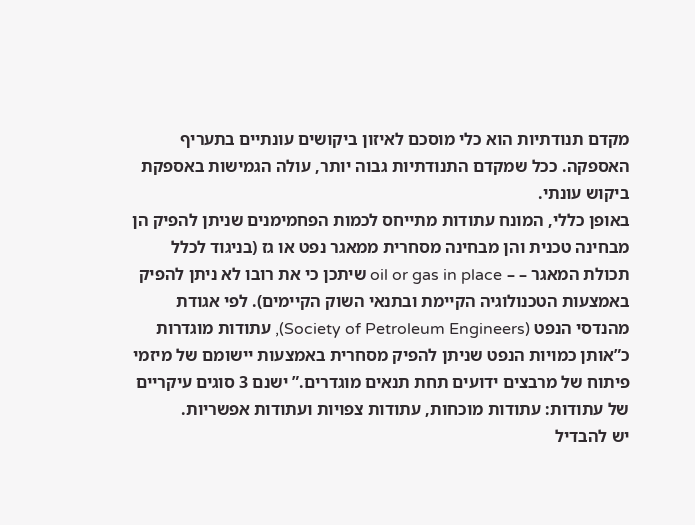מקדם תנודתיות הוא כלי מוסכם לאיזון ביקושים עונתיים בתעריף האספקה. ככל שמקדם התנודתיות גבוה יותר, עולה הגמישות באספקת ביקוש עונתי.
באופן כללי, המונח עתודות מתייחס לכמות הפחמימנים שניתן להפיק הן מבחינה טכנית והן מבחינה מסחרית ממאגר נפט או גז (בניגוד לכלל תכולת המאגר – – oil or gas in place שיתכן כי את רובו לא ניתן להפיק באמצעות הטכנולוגיה הקיימת ובתנאי השוק הקיימים). לפי אגודת מהנדסי הנפט (Society of Petroleum Engineers), עתודות מוגדרות כ”אותן כמויות הנפט שניתן להפיק מסחרית באמצעות יישומם של מיזמי פיתוח של מרבצים ידועים תחת תנאים מוגדרים.” ישנם 3 סוגים עיקריים של עתודות: עתודות מוכחות, עתודות צפויות ועתודות אפשריות.
יש להבדיל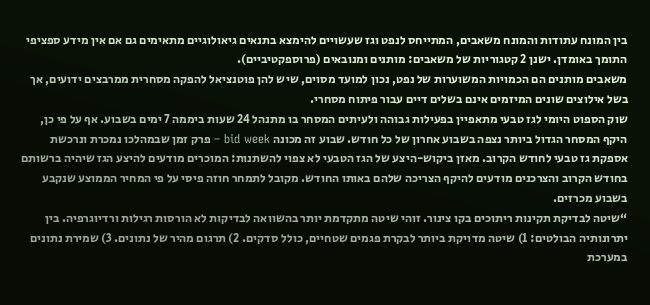בין המונח עתודות והמונח משאבים, המתייחס לנפט וגז שעשויים להימצא בתנאים גיאולוגיים מתאימים גם אם אין מידע ספציפי התומך באומדן. ישנן 2 קטגוריות של משאבים: מותנים ומנובאים (פרוספקטיביים).
משאבים מותנים הם הכמויות המשוערות של נפט, נכון למועד מסוים, שיש להן פוטנציאל להפקה מסחרית ממרבצים ידועים, אך בשל אילוצים שונים המיזמים אינם בשלים דיים עבור פיתוח מסחרי.
שוק הספוט היומי לגז טבעי מתאפיין בפעילות גבוהה ולעיתים המסחר בו מתנהל 24 שעות ביממה 7 ימים בשבוע. אף על פי כן, היקף המסחר הגדול ביותר נצפה בשבוע אחרון של כל חודש. שבוע זה מכונה bid week – פרק זמן שבמהלכו נמכרת ונרכשת אספקת גז טבעי לחודש הקרוב. מאזן ביקוש-היצע של הגז הטבעי לא צפוי להשתנות: המוכרים מודעים להיצע הגז שיהיה ברשותם בחודש הקרוב והצרכנים מודעים להיקף הצריכה שלהם באותו החודש. מקובל לתמחר חוזה פיסי על פי המחיר הממוצע שנקבע בשבוע מכרזים.
“שיטה לבדיקת תקינות ריתוכים בקו צינור. זוהי שיטה מתקדמת יותר בהשוואה לבדיקות לא הורסות רגילות ורדיוגרפיה. בין יתרונותיה הבולטים: 1) שיטה מדויקת ביותר לבקרת פגמים שטחיים, כולל סדקים. 2) תרגום מהיר של נתונים. 3) שמירת נתונים במערכת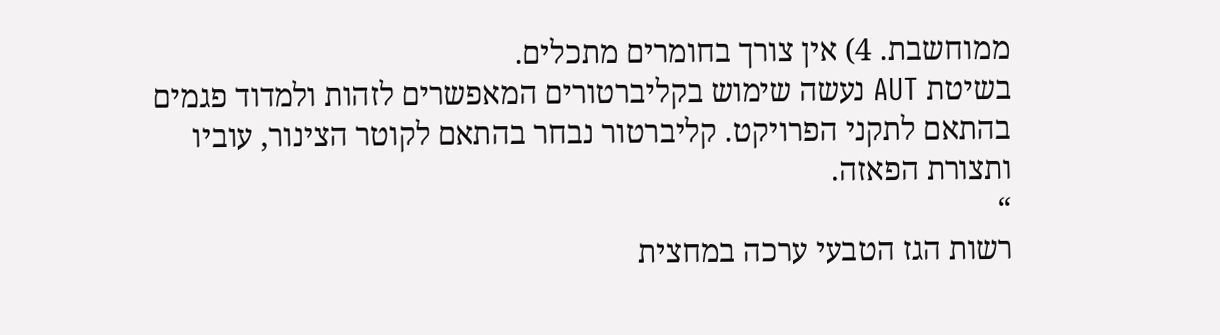ממוחשבת. 4) אין צורך בחומרים מתכלים.
בשיטת AUT נעשה שימוש בקליברטורים המאפשרים לזהות ולמדוד פגמים בהתאם לתקני הפרויקט. קליברטור נבחר בהתאם לקוטר הצינור, עוביו ותצורת הפאזה.
“
רשות הגז הטבעי ערכה במחצית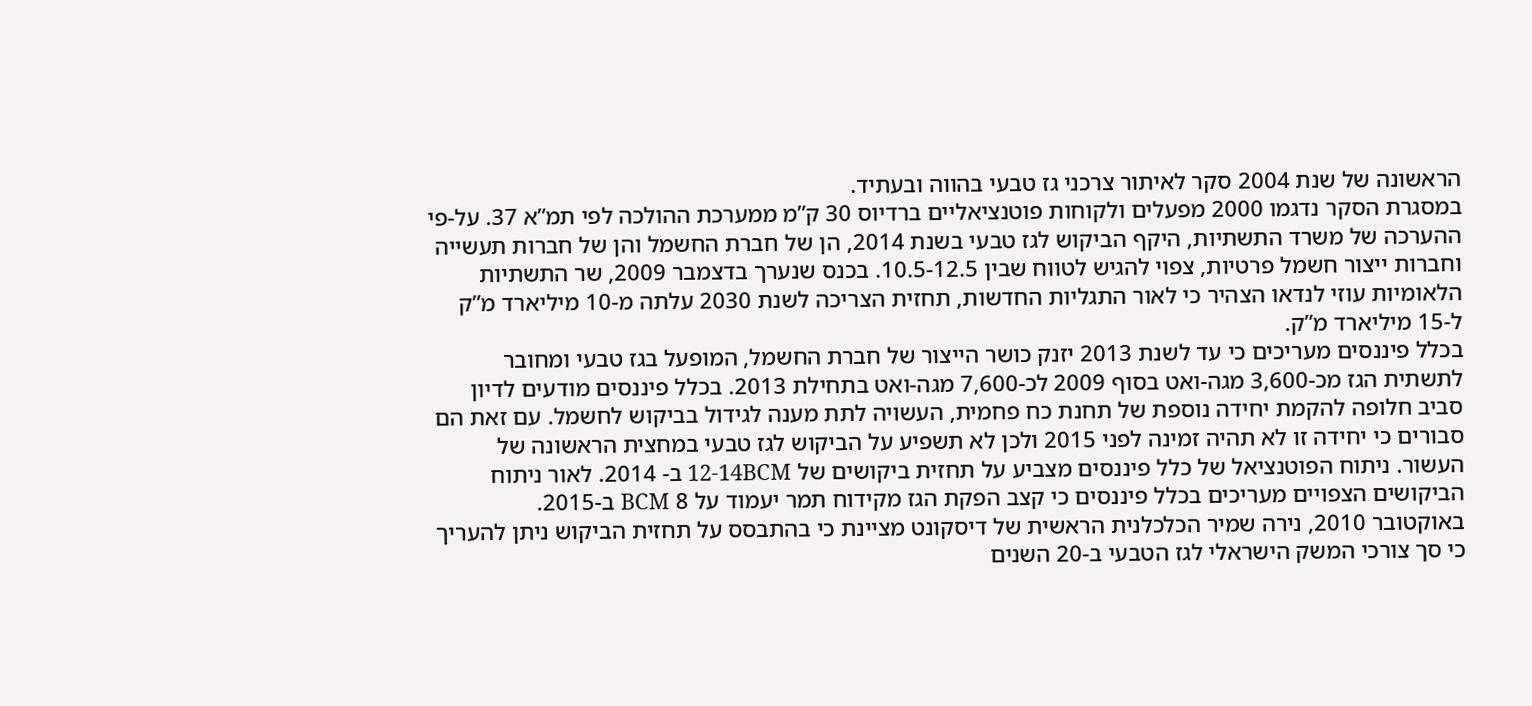הראשונה של שנת 2004 סקר לאיתור צרכני גז טבעי בהווה ובעתיד.
במסגרת הסקר נדגמו 2000 מפעלים ולקוחות פוטנציאליים ברדיוס 30 ק”מ ממערכת ההולכה לפי תמ”א 37. על-פי ההערכה של משרד התשתיות, היקף הביקוש לגז טבעי בשנת 2014, הן של חברת החשמל והן של חברות תעשייה וחברות ייצור חשמל פרטיות, צפוי להגיש לטווח שבין 10.5-12.5. בכנס שנערך בדצמבר 2009, שר התשתיות הלאומיות עוזי לנדאו הצהיר כי לאור התגליות החדשות, תחזית הצריכה לשנת 2030 עלתה מ-10 מיליארד מ”ק ל-15 מיליארד מ”ק.
בכלל פיננסים מעריכים כי עד לשנת 2013 יזנק כושר הייצור של חברת החשמל, המופעל בגז טבעי ומחובר לתשתית הגז מכ-3,600 מגה-ואט בסוף 2009 לכ-7,600 מגה-ואט בתחילת 2013. בכלל פיננסים מודעים לדיון סביב חלופה להקמת יחידה נוספת של תחנת כח פחמית, העשויה לתת מענה לגידול בביקוש לחשמל. עם זאת הם סבורים כי יחידה זו לא תהיה זמינה לפני 2015 ולכן לא תשפיע על הביקוש לגז טבעי במחצית הראשונה של העשור. ניתוח הפוטנציאל של כלל פיננסים מצביע על תחזית ביקושים של 12-14BCM ב- 2014. לאור ניתוח הביקושים הצפויים מעריכים בכלל פיננסים כי קצב הפקת הגז מקידוח תמר יעמוד על 8 BCM ב-2015.
באוקטובר 2010, נירה שמיר הכלכלנית הראשית של דיסקונט מציינת כי בהתבסס על תחזית הביקוש ניתן להעריך כי סך צורכי המשק הישראלי לגז הטבעי ב-20 השנים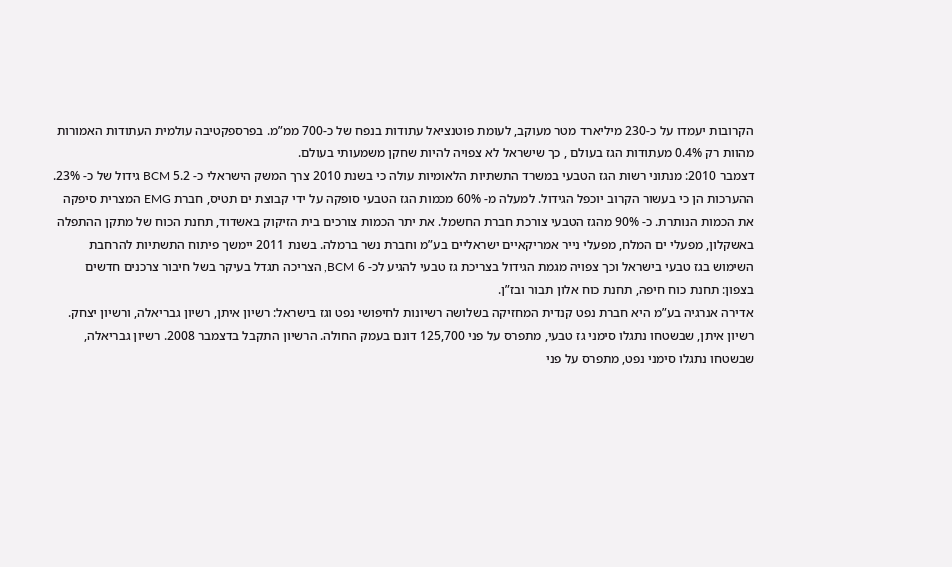הקרובות יעמדו על כ-230 מיליארד מטר מעוקב, לעומת פוטנציאל עתודות בנפח של כ-700 ממ”מ. בפרספקטיבה עולמית העתודות האמורות מהוות רק 0.4% מעתודות הגז בעולם , כך שישראל לא צפויה להיות שחקן משמעותי בעולם.
דצמבר 2010: מנתוני רשות הגז הטבעי במשרד התשתיות הלאומיות עולה כי בשנת 2010 צרך המשק הישראלי כ- 5.2 BCM גידול של כ- 23%. ההערכות הן כי בעשור הקרוב יוכפל הגידול. למעלה מ- 60% מכמות הגז הטבעי סופקה על ידי קבוצת ים תטיס, חברת EMG המצרית סיפקה את הכמות הנותרת. כ- 90% מהגז הטבעי צורכת חברת החשמל. את יתר הכמות צורכים בית הזיקוק באשדוד, תחנת הכוח של מתקן ההתפלה באשקלון, מפעלי ים המלח, מפעלי נייר אמריקאיים ישראליים בע”מ וחברת נשר ברמלה. בשנת 2011 יימשך פיתוח התשתיות להרחבת השימוש בגז טבעי בישראל וכך צפויה מגמת הגידול בצריכת גז טבעי להגיע לכ- 6 BCM, הצריכה תגדל בעיקר בשל חיבור צרכנים חדשים בצפון: תחנת כוח חיפה, תחנת כוח אלון תבור ובז”ן.
אדירה אנרגיה בע”מ היא חברת נפט קנדית המחזיקה בשלושה רשיונות לחיפושי נפט וגז בישראל: רשיון איתן, רשיון גבריאלה, ורשיון יצחק. רשיון איתן, שבשטחו נתגלו סימני גז טבעי, מתפרס על פני 125,700 דונם בעמק החולה. הרשיון התקבל בדצמבר 2008. רשיון גבריאלה, שבשטחו נתגלו סימני נפט, מתפרס על פני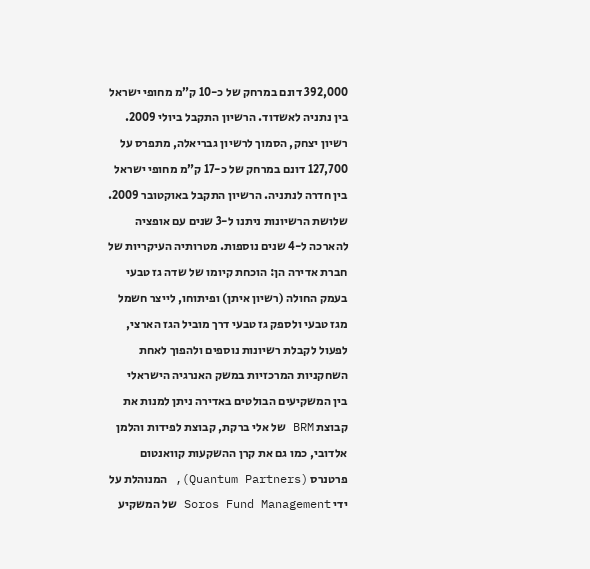392,000 דונם במרחק של כ-10 ק”מ מחופי ישראל בין נתניה לאשדוד. הרשיון התקבל ביולי 2009. רשיון יצחק, הסמוך לרשיון גבריאלה, מתפרס על 127,700 דונם במרחק של כ-17 ק”מ מחופי ישראל בין חדרה לנתניה. הרשיון התקבל באוקטובר 2009. שלושת הרשיונות ניתנו ל-3 שנים עם אופציה להארכה ל-4 שנים נוספות. מטרותיה העיקריות של חברת אדירה הן: הוכחת קיומו של שדה גז טבעי בעמק החולה (רשיון איתן) ופיתוחו, לייצר חשמל מגז טבעי ולספק גז טבעי דרך מוביל הגז הארצי, לפעול לקבלת רשיונות נוספים ולהפוך לאחת השחקניות המרכזיות במשק האנרגיה הישראלי
בין המשקיעים הבולטים באדירה ניתן למנות את קבוצת BRM של אלי ברקת, קבוצת לפידות והלמן אלדובי, כמו גם את קרן ההשקעות קוואנטום פרטנרס (Quantum Partners), המנוהלת על ידי Soros Fund Management של המשקיע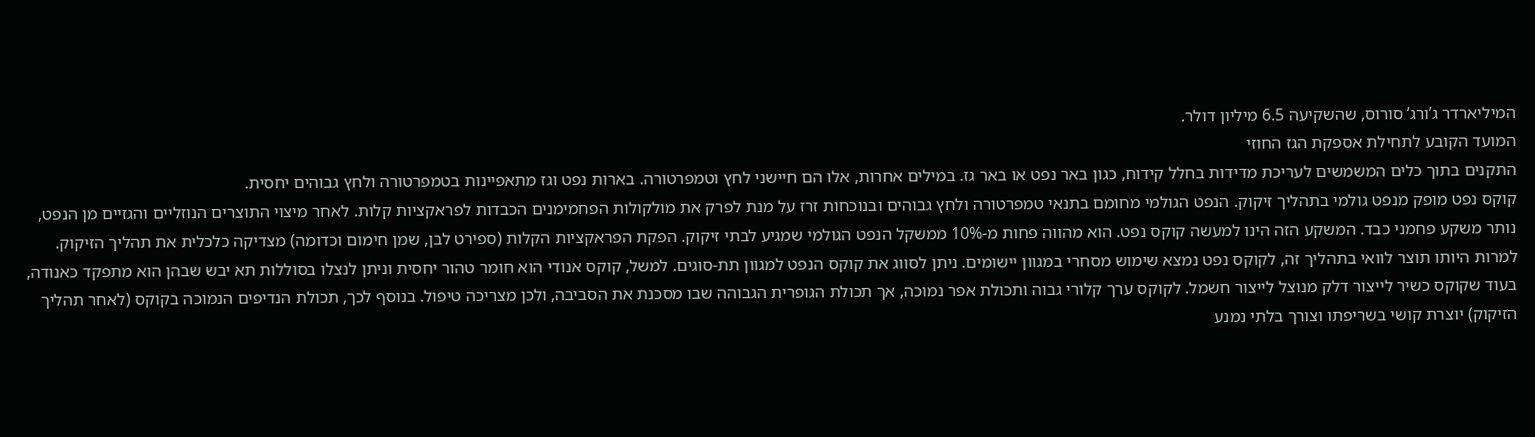המיליארדר ג’ורג’ סורוס, שהשקיעה 6.5 מיליון דולר.
המועד הקובע לתחילת אספקת הגז החוזי
התקנים בתוך כלים המשמשים לעריכת מדידות בחלל קידוח, כגון באר נפט או באר גז. במילים אחרות, אלו הם חיישני לחץ וטמפרטורה. בארות נפט וגז מתאפיינות בטמפרטורה ולחץ גבוהים יחסית.
קוקס נפט מופק מנפט גולמי בתהליך זיקוק. הנפט הגולמי מחומם בתנאי טמפרטורה ולחץ גבוהים ובנוכחות זרז על מנת לפרק את מולקולות הפחמימנים הכבדות לפראקציות קלות. לאחר מיצוי התוצרים הנוזליים והגזיים מן הנפט, נותר משקע פחמני כבד. המשקע הזה הינו למעשה קוקס נפט. הוא מהווה פחות מ-10% ממשקל הנפט הגולמי שמגיע לבתי זיקוק. הפקת הפראקציות הקלות (ספירט לבן, שמן חימום וכדומה) מצדיקה כלכלית את תהליך הזיקוק. למרות היותו תוצר לוואי בתהליך זה, לקוקס נפט נמצא שימוש מסחרי במגוון יישומים. ניתן לסווג את קוקס הנפט למגוון תת-סוגים. למשל, קוקס אנודי הוא חומר טהור יחסית וניתן לנצלו בסוללות תא יבש שבהן הוא מתפקד כאנודה, בעוד שקוקס כשיר לייצור דלק מנוצל לייצור חשמל. לקוקס ערך קלורי גבוה ותכולת אפר נמוכה, אך תכולת הגופרית הגבוהה שבו מסכנת את הסביבה, ולכן מצריכה טיפול. בנוסף לכך, תכולת הנדיפים הנמוכה בקוקס (לאחר תהליך הזיקוק) יוצרת קושי בשריפתו וצורך בלתי נמנע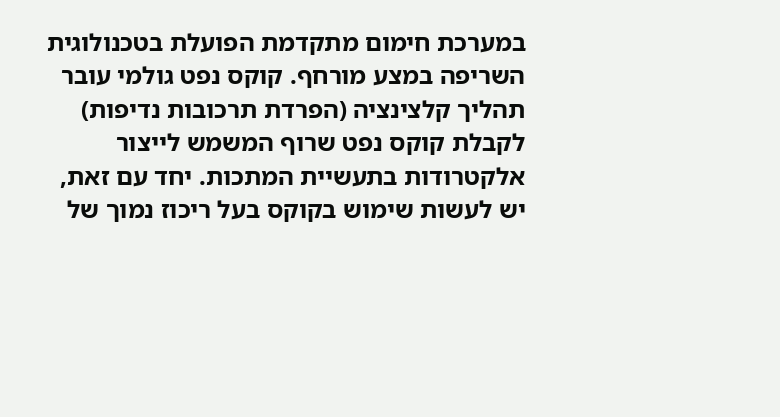במערכת חימום מתקדמת הפועלת בטכנולוגית השריפה במצע מורחף. קוקס נפט גולמי עובר תהליך קלצינציה (הפרדת תרכובות נדיפות) לקבלת קוקס נפט שרוף המשמש לייצור אלקטרודות בתעשיית המתכות. יחד עם זאת, יש לעשות שימוש בקוקס בעל ריכוז נמוך של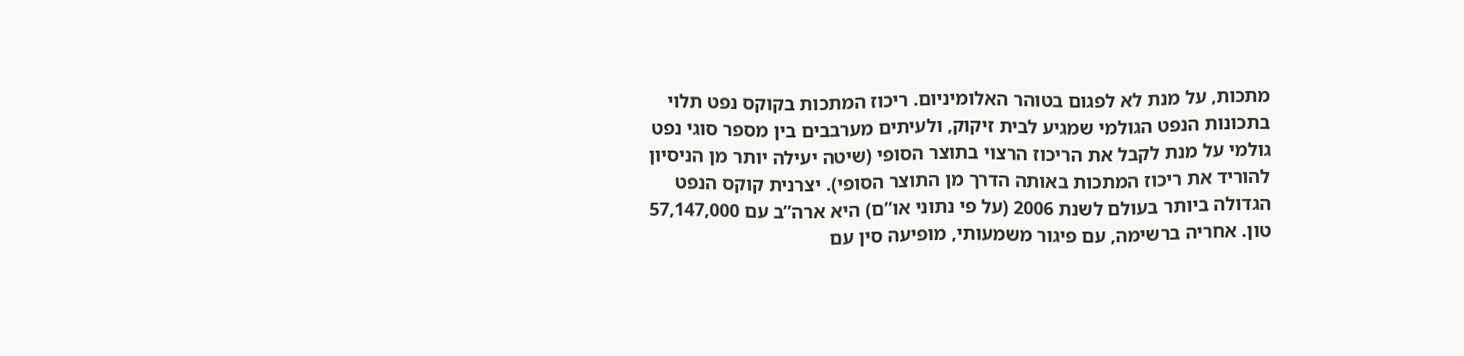מתכות, על מנת לא לפגום בטוהר האלומיניום. ריכוז המתכות בקוקס נפט תלוי בתכונות הנפט הגולמי שמגיע לבית זיקוק, ולעיתים מערבבים בין מספר סוגי נפט גולמי על מנת לקבל את הריכוז הרצוי בתוצר הסופי (שיטה יעילה יותר מן הניסיון להוריד את ריכוז המתכות באותה הדרך מן התוצר הסופי). יצרנית קוקס הנפט הגדולה ביותר בעולם לשנת 2006 (על פי נתוני או”ם) היא ארה”ב עם 57,147,000 טון. אחריה ברשימה, עם פיגור משמעותי, מופיעה סין עם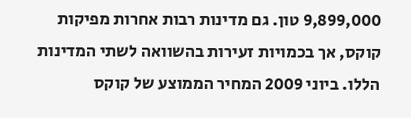9,899,000 טון. גם מדינות רבות אחרות מפיקות קוקס, אך בכמויות זעירות בהשוואה לשתי המדינות הללו. ביוני 2009 המחיר הממוצע של קוקס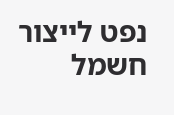נפט לייצור חשמל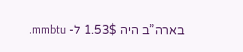בארה”ב היה 1.53$ ל- mmbtu.